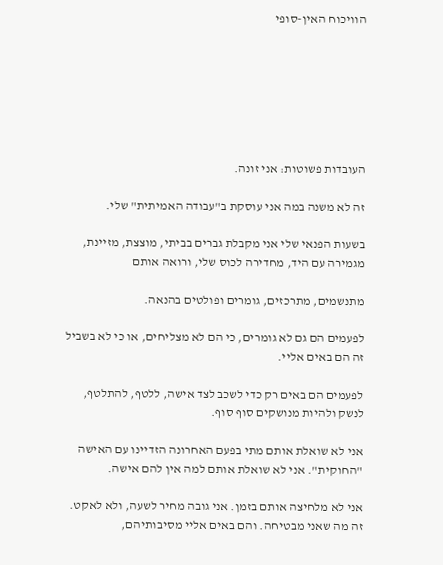הוויכוח האין-סופי







העובדות פשוטות: אני זונה.

זה לא משנה במה אני עוסקת ב"עבודה האמיתית" שלי.

בשעות הפנאי שלי אני מקבלת גברים בביתי, מוצצת, מזיינת, מגמירה עם היד, מחדירה לכוס שלי, ורואה אותם

מתנשמים, מתרכזים, גומרים ופולטים בהנאה.

לפעמים הם גם לא גומרים, כי הם לא מצליחים, או כי לא בשביל זה הם באים אליי.

לפעמים הם באים רק כדי לשכב לצד אישה, ללטף, להתלטף, לנשק ולהיות מנושקים סוף סוף.

אני לא שואלת אותם מתי בפעם האחרונה הזדיינו עם האישה "החוקית". אני לא שואלת אותם למה אין להם אישה.

אני לא מלחיצה אותם בזמן. אני גובה מחיר לשעה, ולא לאקט. זה מה שאני מבטיחה. והם באים אליי מסיבותיהם,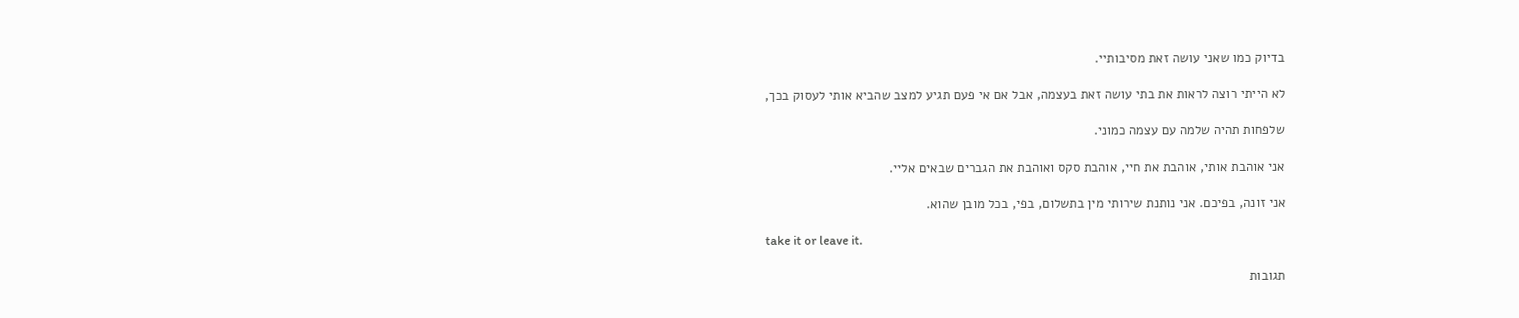בדיוק כמו שאני עושה זאת מסיבותיי.

לא הייתי רוצה לראות את בתי עושה זאת בעצמה, אבל אם אי פעם תגיע למצב שהביא אותי לעסוק בכך,

שלפחות תהיה שלמה עם עצמה כמוני.

אני אוהבת אותי, אוהבת את חיי, אוהבת סקס ואוהבת את הגברים שבאים אליי.

אני זונה, בפיכם. אני נותנת שירותי מין בתשלום, בפי, בכל מובן שהוא.

take it or leave it.

תגובות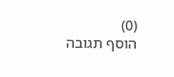(0)
הוסף תגובה